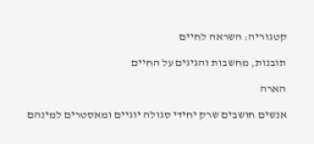קטגוריה: השראה לחיים

תובנות, מחשבות והגיגים על החיים

הארה

אנשים חושבים שרק יחידי סגולה יוגיים ומאסטרים למינהם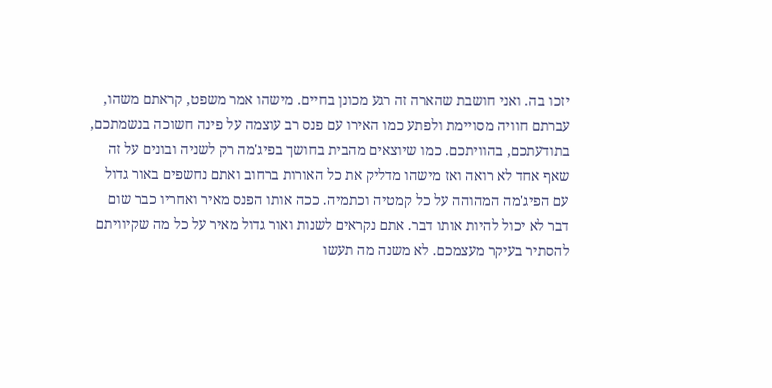יזכו בה. ואני חושבת שהארה זה רגע מכונן בחיים. מישהו אמר משפט, קראתם משהו, עברתם חוויה מסויימת ולפתע כמו האירו עם פנס רב עוצמה על פינה חשוכה בנשמתכם, בתודעתכם, בהוויתכם. כמו שיוצאים מהבית בחושך בפיג'מה רק לשניה ובונים על זה שאף אחד לא רואה ואז מישהו מדליק את כל האורות ברחוב ואתם נחשפים באור גדול עם הפיג'מה המהוהה על כל קמטיה וכתמיה. ככה אותו הפנס מאיר ואחריו כבר שום דבר לא יכול להיות אותו דבר. אתם נקראים לשנות ואור גדול מאיר על כל מה שקיוויתם להסתיר בעיקר מעצמכם. לא משנה מה תעשו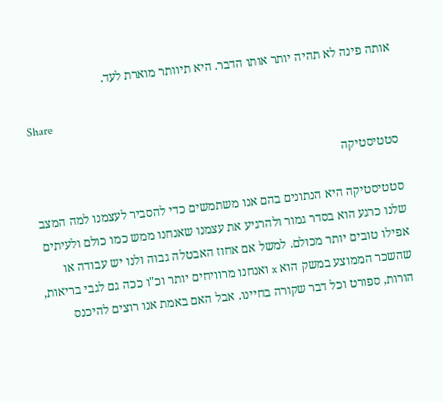אותה פינה לא תהיה יותר אותו הדבר. היא תיוותר מוארת לעד.

Share

סטטיסטיקה

סטטיסטיקה היא הנתונים בהם אנו משתמשים כדי להסביר לעצמנו למה המצב שלנו כרגע הוא בסדר גמור ולהרגיע את עצמנו שאנחנו ממש כמו כולם ולעיתים אפילו טובים יותר מכולם. למשל אם אחוז האבטלה גבוה ולנו יש עבודה או שהשכר הממוצע במשק הוא x ואנחנו מרוויחים יותר וכ"ו ככה גם לגבי בריאות, הורות, ספורט וכל דבר שקורה בחיינו. אבל האם באמת אנו רוצים להיכנס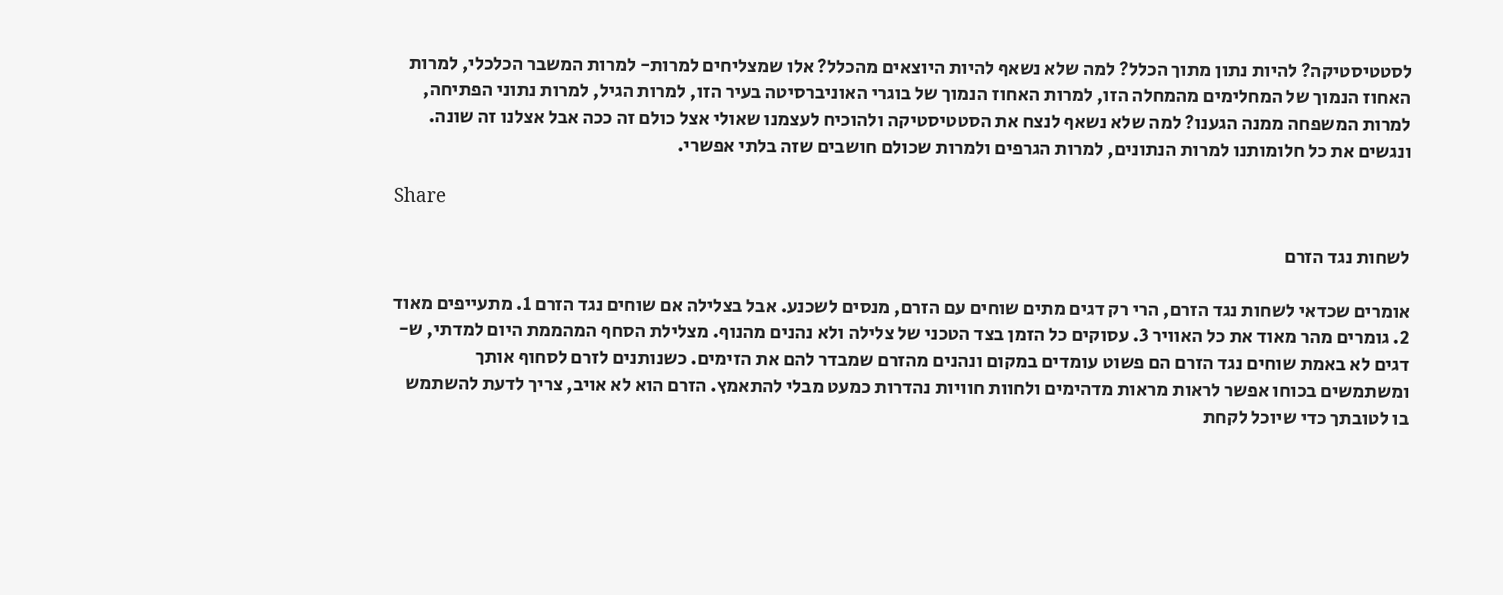לסטטיסטיקה? להיות נתון מתוך הכלל? למה שלא נשאף להיות היוצאים מהכלל? אלו שמצליחים למרות- למרות המשבר הכלכלי, למרות האחוז הנמוך של המחלימים מהמחלה הזו, למרות האחוז הנמוך של בוגרי האוניברסיטה בעיר הזו, למרות הגיל, למרות נתוני הפתיחה, למרות המשפחה ממנה הגענו? למה שלא נשאף לנצח את הסטטיסטיקה ולהוכיח לעצמנו שאולי אצל כולם זה ככה אבל אצלנו זה שונה. ונגשים את כל חלומותנו למרות הנתונים, למרות הגרפים ולמרות שכולם חושבים שזה בלתי אפשרי.

Share

לשחות נגד הזרם

אומרים שכדאי לשחות נגד הזרם, הרי רק דגים מתים שוחים עם הזרם, מנסים לשכנע. אבל בצלילה אם שוחים נגד הזרם 1. מתעייפים מאוד 2. גומרים מהר מאוד את כל האוויר 3. עסוקים כל הזמן בצד הטכני של צלילה ולא נהנים מהנוף. מצלילת הסחף המהממת היום למדתי, ש- דגים לא באמת שוחים נגד הזרם הם פשוט עומדים במקום ונהנים מהזרם שמבדר להם את הזימים. כשנותנים לזרם לסחוף אותך ומשתמשים בכוחו אפשר לראות מראות מדהימים ולחוות חוויות נהדרות כמעט מבלי להתאמץ. הזרם הוא לא אויב, צריך לדעת להשתמש בו לטובתך כדי שיוכל לקחת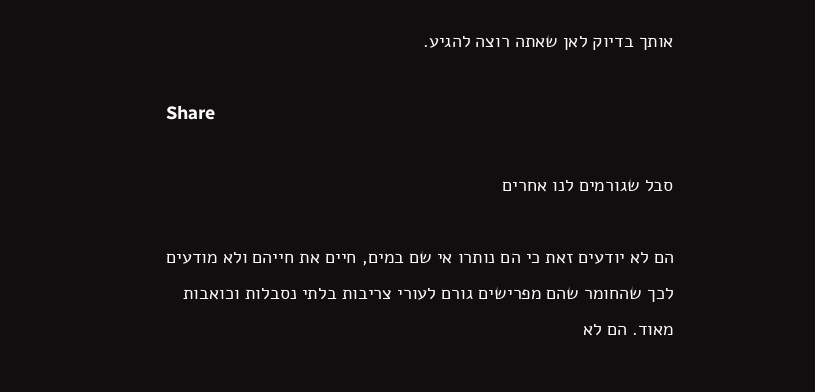אותך בדיוק לאן שאתה רוצה להגיע.

Share

סבל שגורמים לנו אחרים

הם לא יודעים זאת כי הם נותרו אי שם במים, חיים את חייהם ולא מודעים לכך שהחומר שהם מפרישים גורם לעורי צריבות בלתי נסבלות וכואבות מאוד. הם לא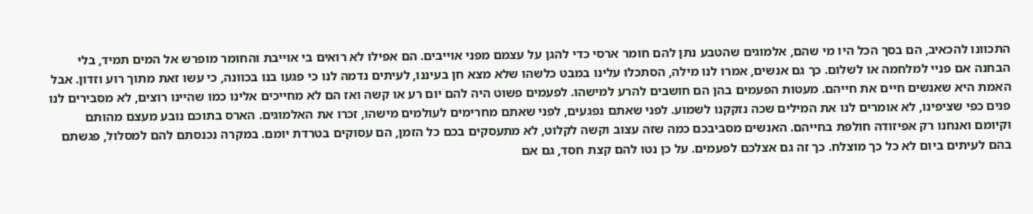התכוונו להכאיב, הם בסך הכל היו מי שהם, אלמוגים שהטבע נתן להם חומר ארסי כדי להגן על עצמם מפני אוייבים. הם אפילו לא רואים בי אוייבת והחומר מופרש אל המים תמיד, בלי הבחנה אם פניי למלחמה או לשלום. כך גם אנשים, אמרו לנו מילה, הסתכלו עלינו במבט כלשהו שלא מצא חן בעיננו, לעיתים נדמה לנו כי פגעו בנו בכוונה, כי עשו זאת מתוך רוע וזדון. אבל האמת היא שאנשים חיים את חייהם. מעטות הפעמים בהן הם חושבים להרע למישהו. לפעמים פשוט היה להם יום רע או קשה ואז הם לא מחייכים אלינו כמו שהיינו רוצים, לא מסבירים לנו פנים כפי שציפינו, לא אומרים לנו את המילים שכה נזקקנו לשמוע. לפני שאתם נפגעים, לפני שאתם מחרימים לעולמים מישהו, זכרו את האלמוגים. הארס בתוכם נובע מעצם מהותם וקיומם ואנחנו רק אפיזודה חולפת בחייהם. האנשים מסביבכם כמה שזה עצוב וקשה לקלוט, לא מתעסקים בכם כל הזמן, הם עסוקים בטרדת יומם. במקרה נכנסתם להם למסלול, פגשתם בהם לעיתים ביום לא כל כך מוצלח. כך זה גם אצלכם לפעמים. על כן נטו להם קצת חסד, גם אם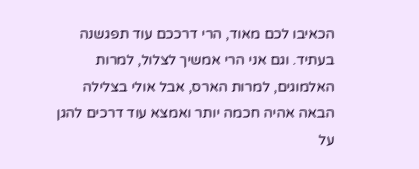הכאיבו לכם מאוד, הרי דרככם עוד תפגשנה בעתיד. וגם אני הרי אמשיך לצלול, למרות האלמוגים, למרות הארס, אבל אולי בצלילה הבאה אהיה חכמה יותר ואמצא עוד דרכים להגן על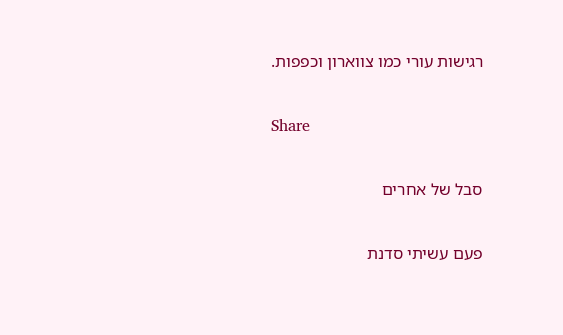רגישות עורי כמו צווארון וכפפות.

Share

סבל של אחרים

פעם עשיתי סדנת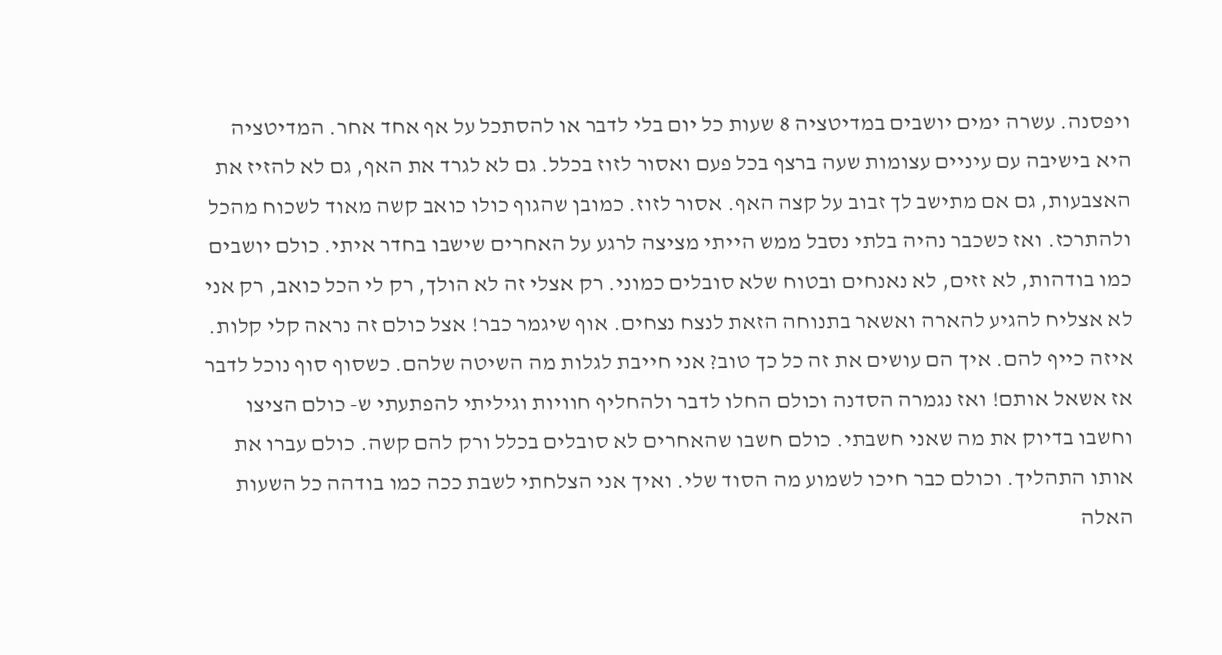ויפסנה. עשרה ימים יושבים במדיטציה 8 שעות כל יום בלי לדבר או להסתכל על אף אחד אחר. המדיטציה היא בישיבה עם עיניים עצומות שעה ברצף בכל פעם ואסור לזוז בכלל. גם לא לגרד את האף, גם לא להזיז את האצבעות, גם אם מתישב לך זבוב על קצה האף. אסור לזוז. כמובן שהגוף כולו כואב קשה מאוד לשכוח מהכל ולהתרכז. ואז כשכבר נהיה בלתי נסבל ממש הייתי מציצה לרגע על האחרים שישבו בחדר איתי. כולם יושבים כמו בודהות, לא זזים, לא נאנחים ובטוח שלא סובלים כמוני. רק אצלי זה לא הולך, רק לי הכל כואב, רק אני לא אצליח להגיע להארה ואשאר בתנוחה הזאת לנצח נצחים. אוף שיגמר כבר! אצל כולם זה נראה קלי קלות. איזה כייף להם. איך הם עושים את זה כל כך טוב? אני חייבת לגלות מה השיטה שלהם. כשסוף סוף נוכל לדבר אז אשאל אותם! ואז נגמרה הסדנה וכולם החלו לדבר ולהחליף חוויות וגיליתי להפתעתי ש- כולם הציצו וחשבו בדיוק את מה שאני חשבתי. כולם חשבו שהאחרים לא סובלים בכלל ורק להם קשה. כולם עברו את אותו התהליך. וכולם כבר חיכו לשמוע מה הסוד שלי. ואיך אני הצלחתי לשבת ככה כמו בודהה כל השעות האלה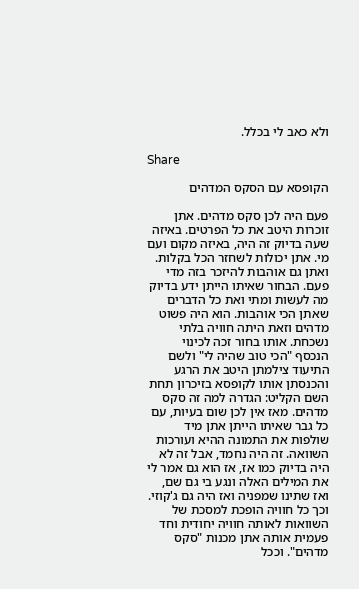ולא כאב לי בכלל.

Share

הקופסא עם הסקס המדהים

פעם היה לכן סקס מדהים. אתן זוכרות היטב את כל הפרטים. באיזה שעה בדיוק זה היה, באיזה מקום ועם מי. אתן יכולות לשחזר הכל בקלות. ואתן גם אוהבות להיזכר בזה מדי פעם. הבחור שאיתו הייתן ידע בדיוק מה לעשות ומתי ואת כל הדברים שאתן הכי אוהבות. הוא היה פשוט מדהים וזאת היתה חוויה בלתי נשכחת. אותו בחור זכה לכינוי הנכסף "הכי טוב שהיה לי" ולשם התיעוד צילמתן היטב את הרגע והכנסתן אותו לקופסא בזיכרון תחת השם הקליט: הגדרה למה זה סקס מדהים. מאז אין לכן שום בעיות, עם כל גבר שאיתו הייתן אתן מיד שולפות את התמונה ההיא ועורכות השוואה. זה היה נחמד, אבל זה לא היה בדיוק כמו אז, אז הוא גם אמר לי את המילים האלה ונגע בי גם שם, ואז שתינו שמפניה ואז היה גם ג'קוזי. וכך כל חוויה הופכת למסכת של השוואות לאותה חוויה יחודית וחד פעמית אותה אתן מכנות "סקס מדהים". וככל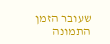שעובר הזמן התמונה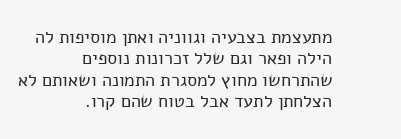מתעצמת בצבעיה וגווניה ואתן מוסיפות לה הילה ופאר וגם שלל זכרונות נוספים שהתרחשו מחוץ למסגרת התמונה ושאותם לא הצלחתן לתעד אבל בטוח שהם קרו.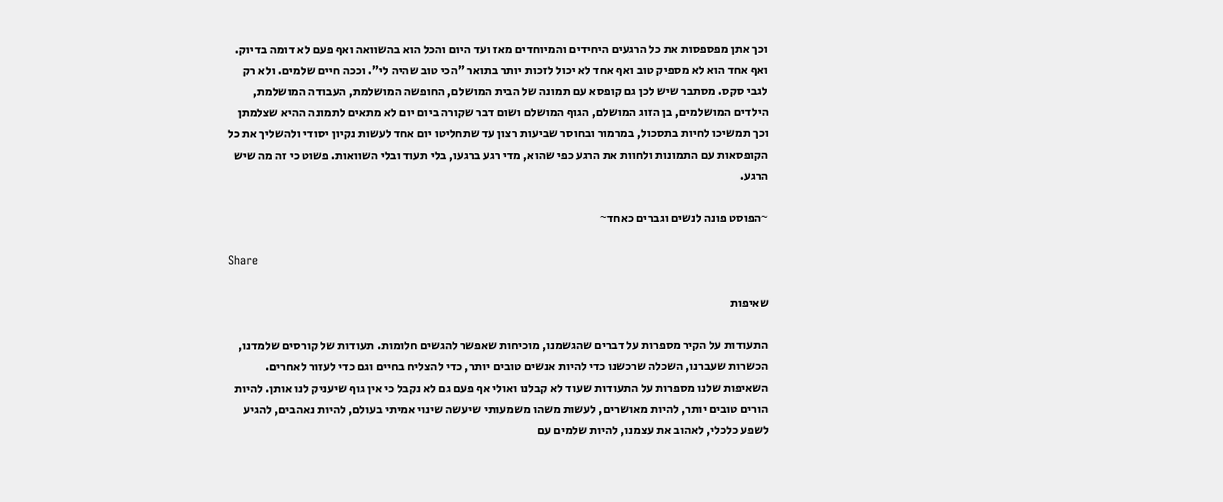וכך אתן מפספסות את כל הרגעים היחידים והמיוחדים מאז ועד היום והכל הוא בהשוואה ואף פעם לא דומה בדיוק. ואף אחד הוא לא מספיק טוב ואף אחד לא יכול לזכות יותר בתואר "הכי טוב שהיה לי". וככה חיים שלמים. ולא רק לגבי סקס. מסתבר שיש לכן גם קופסא עם תמונה של הבית המושלם, החופשה המושלמת, העבודה המושלמת, הילדים המושלמים, בן הזוג המושלם, הגוף המושלם ושום דבר שקורה ביום יום לא מתאים לתמונה ההיא שצלמתן וכך תמשיכו לחיות בתסכול, במרמור ובחוסר שביעות רצון עד שתחליטו יום אחד לעשות נקיון יסודי ולהשליך את כל הקופסאות עם התמונות ולחוות את הרגע כפי שהוא, מדי רגע ברגעו, בלי תעוד ובלי השוואות. פשוט כי זה מה שיש הרגע.

~הפוסט פונה לנשים וגברים כאחד~

Share

שאיפות

התעודות על הקיר מספרות על דברים שהגשמנו, מוכיחות שאפשר להגשים חלומות. תעודות של קורסים שלמדנו, הכשרות שעברנו, השכלה שרכשנו כדי להיות אנשים טובים יותר, כדי להצליח בחיים וגם כדי לעזור לאחרים. השאיפות שלנו מספרות על התעודות שעוד לא קבלנו ואולי אף פעם גם לא נקבל כי אין גוף שיעניק לנו אותן. להיות הורים טובים יותר, להיות מאושרים, לעשות משהו משמעותי שיעשה שינוי אמיתי בעולם, להיות נאהבים, להגיע לשפע כלכלי, לאהוב את עצמנו, להיות שלמים עם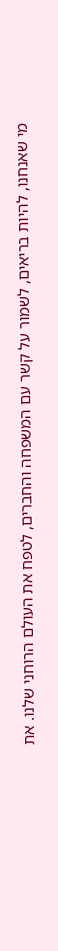מי שאנחנו, להיות בריאים, לשמור על קשר עם המשפחה והחברים, לטפח את העולם הרוחני שלנו. את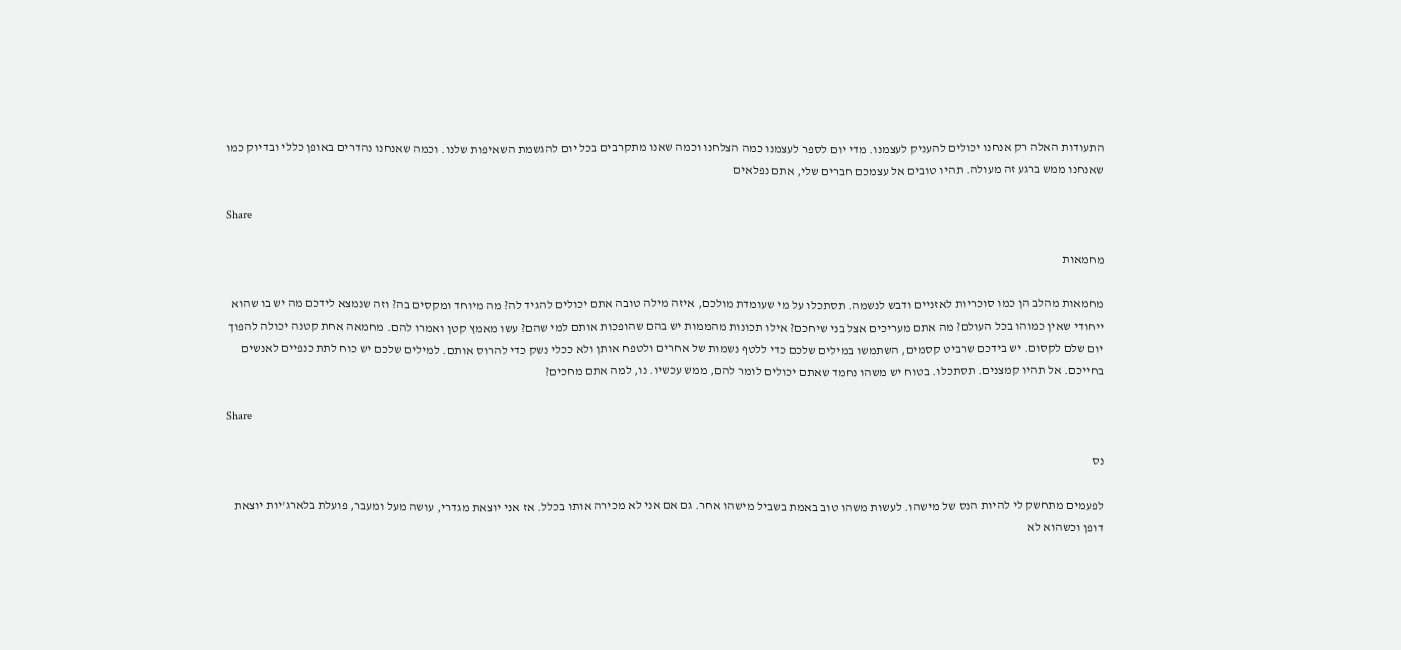התעודות האלה רק אנחנו יכולים להעניק לעצמנו. מדי יום לספר לעצמנו כמה הצלחנו וכמה שאנו מתקרבים בכל יום להגשמת השאיפות שלנו. וכמה שאנחנו נהדרים באופן כללי ובדיוק כמו שאנחנו ממש ברגע זה מעולה. תהיו טובים אל עצמכם חברים שלי, אתם נפלאים

Share

מחמאות

מחמאות מהלב הן כמו סוכריות לאזניים ודבש לנשמה. תסתכלו על מי שעומדת מולכם, איזה מילה טובה אתם יכולים להגיד לה? מה מיוחד ומקסים בה? וזה שנמצא לידכם מה יש בו שהוא ייחודי שאין כמוהו בכל העולם? מה אתם מעריכים אצל בני שיחכם? אילו תכונות מהממות יש בהם שהופכות אותם למי שהם? עשו מאמץ קטן ואמרו להם. מחמאה אחת קטנה יכולה להפוך יום שלם לקסום. יש בידכם שרביט קסמים, השתמשו במילים שלכם כדי ללטף נשמות של אחרים ולטפח אותן ולא ככלי נשק כדי להרוס אותם. למילים שלכם יש כוח לתת כנפיים לאנשים בחייכם. אל תהיו קמצנים. תסתכלו. בטוח יש משהו נחמד שאתם יכולים לומר להם, ממש עכשיו. נו, למה אתם מחכים?

Share

נס

לפעמים מתחשק לי להיות הנס של מישהו. לעשות משהו טוב באמת בשביל מישהו אחר. גם אם אני לא מכירה אותו בכלל. אז אני יוצאת מגדרי, עושה מעל ומעבר, פועלת בלארג'יות יוצאת דופן וכשהוא לא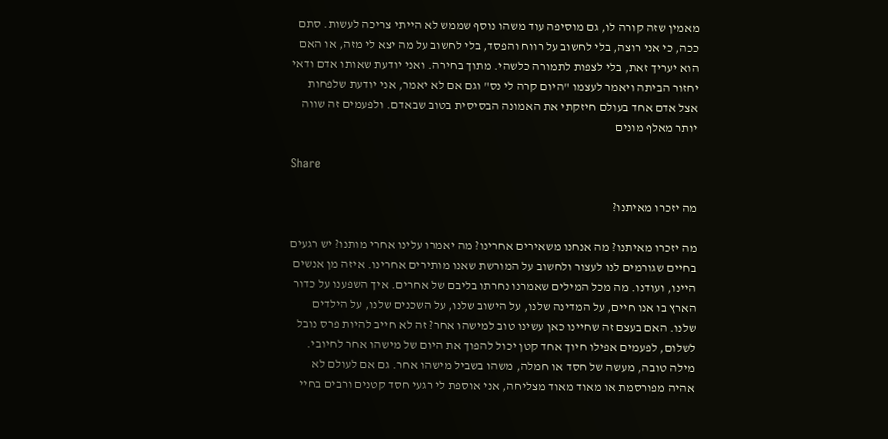מאמין שזה קורה לו, גם מוסיפה עוד משהו נוסף שממש לא הייתי צריכה לעשות. סתם ככה, כי אני רוצה, בלי לחשוב על רווח והפסד, בלי לחשוב על מה יצא לי מזה, או האם הוא יעריך זאת, בלי לצפות לתמורה כלשהי. מתוך בחירה. ואני יודעת שאותו אדם ודאי יחזור הביתה ויאמר לעצמו "היום קרה לי נס" וגם אם לא יאמר, אני יודעת שלפחות אצל אדם אחד בעולם חיזקתי את האמונה הבסיסית בטוב שבאדם. ולפעמים זה שווה יותר מאלף מונים

Share

מה יזכרו מאיתנו?

מה יזכרו מאיתנו? מה אנחנו משאירים אחרינו? מה יאמרו עלינו אחרי מותנו? יש רגעים בחיים שגורמים לנו לעצור ולחשוב על המורשת שאנו מותירים אחרינו. איזה מן אנשים היינו, ועודנו. מה מכל המילים שאמרנו נחרתו בליבם של אחרים. איך השפענו על כדור הארץ בו אנו חיים, על המדינה שלנו, על הישוב שלנו, על השכנים שלנו, על הילדים שלנו. האם בעצם זה שחיינו כאן עשינו טוב למישהו אחר? זה לא חייב להיות פרס נובל לשלום, לפעמים אפילו חיוך אחד קטן יכול להפוך את היום של מישהו אחר לחיובי. מילה טובה, מעשה של חסד או חמלה, משהו בשביל מישהו אחר. גם אם לעולם לא אהיה מפורסמת או מאוד מאוד מצליחה, אני אוספת לי רגעי חסד קטנים ורבים בחיי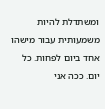ומשתדלת להיות משמעותית עבור מישהו אחד ביום לפחות. כל יום. ככה אני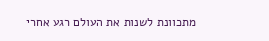מתכוונת לשנות את העולם רגע אחרי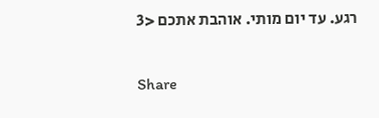רגע. עד יום מותי. אוהבת אתכם <3

Share